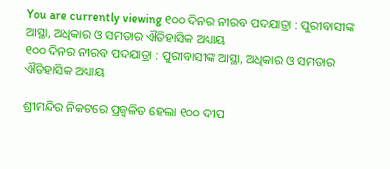You are currently viewing ୧୦୦ ଦିନର ନୀରବ ପଦଯାତ୍ରା : ପୁରୀବାସୀଙ୍କ ଆସ୍ଥା, ଅଧିକାର ଓ ସମତାର ଐତିହାସିକ ଅଧ୍ୟାୟ
୧୦୦ ଦିନର ନୀରବ ପଦଯାତ୍ରା : ପୁରୀବାସୀଙ୍କ ଆସ୍ଥା, ଅଧିକାର ଓ ସମତାର ଐତିହାସିକ ଅଧ୍ୟାୟ

ଶ୍ରୀମନ୍ଦିର ନିକଟରେ ପ୍ରଜ୍ୱଳିତ ହେଲା ୧୦୦ ଦୀପ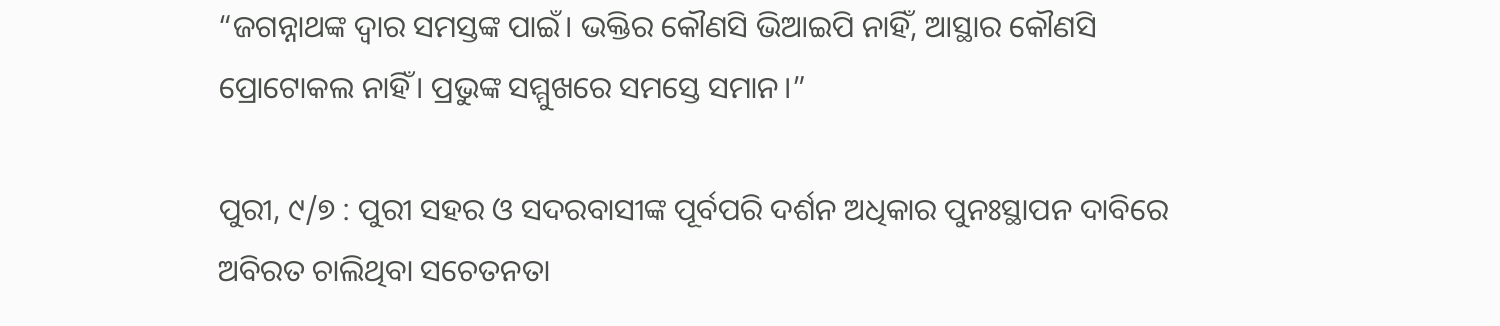“ଜଗନ୍ନାଥଙ୍କ ଦ୍ୱାର ସମସ୍ତଙ୍କ ପାଇଁ। ଭକ୍ତିର କୌଣସି ଭିଆଇପି ନାହିଁ, ଆସ୍ଥାର କୌଣସି ପ୍ରୋଟୋକଲ ନାହିଁ। ପ୍ରଭୁଙ୍କ ସମ୍ମୁଖରେ ସମସ୍ତେ ସମାନ।”

ପୁରୀ, ୯/୭ : ପୁରୀ ସହର ଓ ସଦରବାସୀଙ୍କ ପୂର୍ବପରି ଦର୍ଶନ ଅଧିକାର ପୁନଃସ୍ଥାପନ ଦାବିରେ ଅବିରତ ଚାଲିଥିବା ସଚେତନତା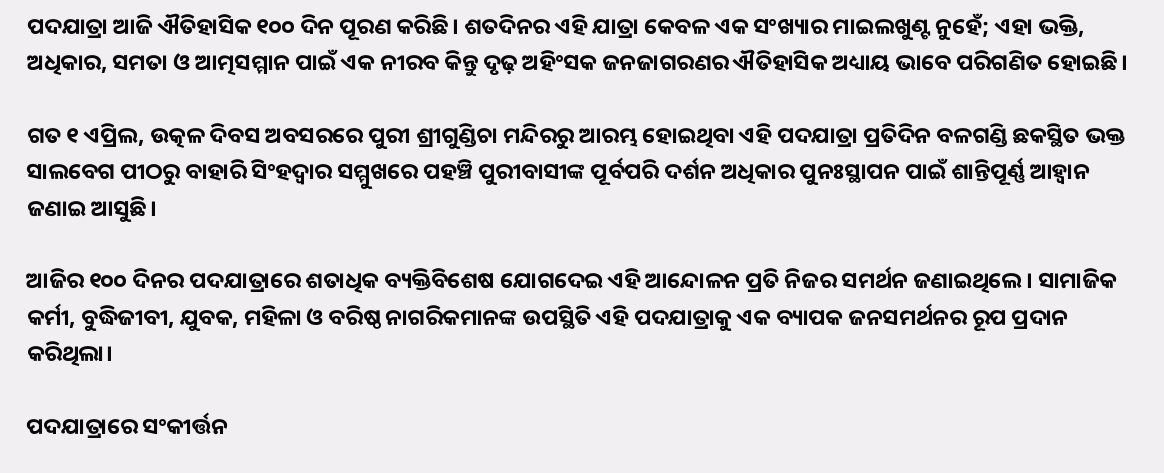ପଦଯାତ୍ରା ଆଜି ଐତିହାସିକ ୧୦୦ ଦିନ ପୂରଣ କରିଛି। ଶତଦିନର ଏହି ଯାତ୍ରା କେବଳ ଏକ ସଂଖ୍ୟାର ମାଇଲଖୁଣ୍ଟ ନୁହେଁ; ଏହା ଭକ୍ତି, ଅଧିକାର, ସମତା ଓ ଆତ୍ମସମ୍ମାନ ପାଇଁ ଏକ ନୀରବ କିନ୍ତୁ ଦୃଢ଼ ଅହିଂସକ ଜନଜାଗରଣର ଐତିହାସିକ ଅଧ୍ୟାୟ ଭାବେ ପରିଗଣିତ ହୋଇଛି।

ଗତ ୧ ଏପ୍ରିଲ, ଉତ୍କଳ ଦିବସ ଅବସରରେ ପୁରୀ ଶ୍ରୀଗୁଣ୍ଡିଚା ମନ୍ଦିରରୁ ଆରମ୍ଭ ହୋଇଥିବା ଏହି ପଦଯାତ୍ରା ପ୍ରତିଦିନ ବଳଗଣ୍ଡି ଛକସ୍ଥିତ ଭକ୍ତ ସାଲବେଗ ପୀଠରୁ ବାହାରି ସିଂହଦ୍ୱାର ସମ୍ମୁଖରେ ପହଞ୍ଚି ପୁରୀବାସୀଙ୍କ ପୂର୍ବପରି ଦର୍ଶନ ଅଧିକାର ପୁନଃସ୍ଥାପନ ପାଇଁ ଶାନ୍ତିପୂର୍ଣ୍ଣ ଆହ୍ୱାନ ଜଣାଇ ଆସୁଛି।

ଆଜିର ୧୦୦ ଦିନର ପଦଯାତ୍ରାରେ ଶତାଧିକ ବ୍ୟକ୍ତିବିଶେଷ ଯୋଗଦେଇ ଏହି ଆନ୍ଦୋଳନ ପ୍ରତି ନିଜର ସମର୍ଥନ ଜଣାଇଥିଲେ। ସାମାଜିକ କର୍ମୀ, ବୁଦ୍ଧିଜୀବୀ, ଯୁବକ, ମହିଳା ଓ ବରିଷ୍ଠ ନାଗରିକମାନଙ୍କ ଉପସ୍ଥିତି ଏହି ପଦଯାତ୍ରାକୁ ଏକ ବ୍ୟାପକ ଜନସମର୍ଥନର ରୂପ ପ୍ରଦାନ କରିଥିଲା।

ପଦଯାତ୍ରାରେ ସଂକୀର୍ତ୍ତନ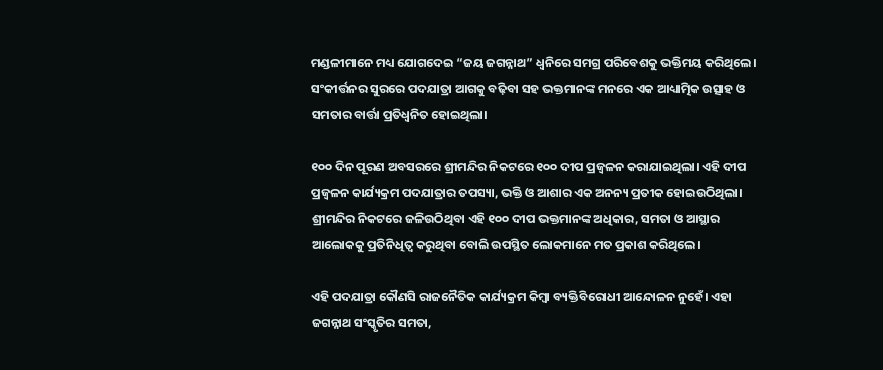ମଣ୍ଡଳୀମାନେ ମଧ୍ୟ ଯୋଗଦେଇ “ଜୟ ଜଗନ୍ନାଥ” ଧ୍ୱନିରେ ସମଗ୍ର ପରିବେଶକୁ ଭକ୍ତିମୟ କରିଥିଲେ। ସଂକୀର୍ତ୍ତନର ସୁରରେ ପଦଯାତ୍ରା ଆଗକୁ ବଢ଼ିବା ସହ ଭକ୍ତମାନଙ୍କ ମନରେ ଏକ ଆଧ୍ୟାତ୍ମିକ ଉତ୍ସାହ ଓ ସମତାର ବାର୍ତ୍ତା ପ୍ରତିଧ୍ୱନିତ ହୋଇଥିଲା।

୧୦୦ ଦିନ ପୂରଣ ଅବସରରେ ଶ୍ରୀମନ୍ଦିର ନିକଟରେ ୧୦୦ ଦୀପ ପ୍ରଜ୍ୱଳନ କରାଯାଇଥିଲା। ଏହି ଦୀପ ପ୍ରଜ୍ୱଳନ କାର୍ଯ୍ୟକ୍ରମ ପଦଯାତ୍ରାର ତପସ୍ୟା, ଭକ୍ତି ଓ ଆଶାର ଏକ ଅନନ୍ୟ ପ୍ରତୀକ ହୋଇଉଠିଥିଲା। ଶ୍ରୀମନ୍ଦିର ନିକଟରେ ଜଳିଉଠିଥିବା ଏହି ୧୦୦ ଦୀପ ଭକ୍ତମାନଙ୍କ ଅଧିକାର, ସମତା ଓ ଆସ୍ଥାର ଆଲୋକକୁ ପ୍ରତିନିଧିତ୍ୱ କରୁଥିବା ବୋଲି ଉପସ୍ଥିତ ଲୋକମାନେ ମତ ପ୍ରକାଶ କରିଥିଲେ।

ଏହି ପଦଯାତ୍ରା କୌଣସି ରାଜନୈତିକ କାର୍ଯ୍ୟକ୍ରମ କିମ୍ବା ବ୍ୟକ୍ତିବିରୋଧୀ ଆନ୍ଦୋଳନ ନୁହେଁ। ଏହା ଜଗନ୍ନାଥ ସଂସ୍କୃତିର ସମତା,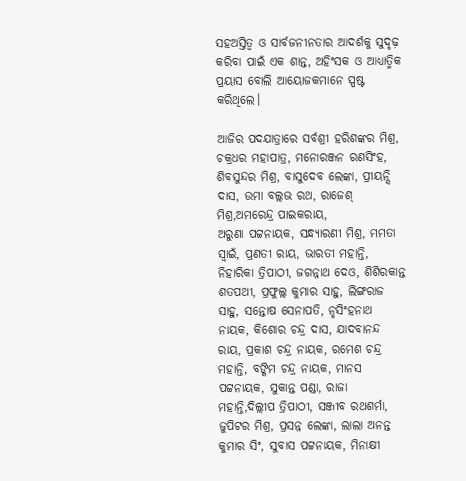ସହଅସ୍ତିତ୍ୱ ଓ ସାର୍ବଜନୀନତାର ଆଦର୍ଶକୁ ସୁଦୃଢ଼ କରିବା ପାଇଁ ଏକ ଶାନ୍ତ, ଅହିଂସକ ଓ ଆଧ୍ୟାତ୍ମିକ ପ୍ରୟାସ ବୋଲି ଆୟୋଜକମାନେ ସ୍ପଷ୍ଟ କରିଥିଲେ।

ଆଜିର ପଦଯାତ୍ରାରେ ସର୍ବଶ୍ରୀ ହରିଶଙ୍କର ମିଶ୍ର, ଚକ୍ରଧର ମହାପାତ୍ର, ମନୋରଞ୍ଜନ ରଣସିଂହ, ଶିବସୁନ୍ଦର ମିଶ୍ର, ବାସୁଦେବ ଲେଙ୍କା, ପ୍ରୀୟନ୍ସି ଦାସ, ଉମା ବଲ୍ଲଭ ରଥ, ରାଜେଶ୍ ମିଶ୍ର,ଅମରେନ୍ଦ୍ର ପାଇକରାୟ,
ଅରୁଣା ପଟ୍ଟନାୟକ, ସନ୍ଧ୍ୟାରଣୀ ମିଶ୍ର, ମମତା ସ୍ୱାଇଁ, ପ୍ରଣତୀ ରାୟ, ଭାରତୀ ମହାନ୍ତି, ନିହାରିକା ତ୍ରିପାଠୀ, ଜଗନ୍ନାଥ ଦେଓ, ଶିଶିରକାନ୍ତ ଶତପଥୀ, ପ୍ରଫୁଲ୍ଲ କୁମାର ସାହୁ, ଲିଙ୍ଗରାଜ ସାହୁ, ସନ୍ତୋଷ ସେନାପତି, ନୃସିଂହନାଥ ନାୟକ, କିଶୋର ଚନ୍ଦ୍ର ଦାସ, ଯାଦବାନନ୍ଦ ରାୟ, ପ୍ରକାଶ ଚନ୍ଦ୍ର ନାୟକ, ରମେଶ ଚନ୍ଦ୍ର ମହାନ୍ତି, ବଙ୍କିମ ଚନ୍ଦ୍ର ନାୟକ, ମାନସ ପଟ୍ଟନାୟକ, ସୁକାନ୍ତ ପଣ୍ଡା, ରାଜା ମହାନ୍ତି,ଦିଲ୍ଲୀପ ତ୍ରିପାଠୀ, ସଞ୍ଜୀବ ରଥଶର୍ମା, ଜୁପିଟର ମିଶ୍ର, ପ୍ରସନ୍ନ ଲେଙ୍କା, ଲାଲା ଅନନ୍ତ କୁମାର ସିଂ, ସୁବାସ ପଟ୍ଟନାୟକ, ମିନାକ୍ଷୀ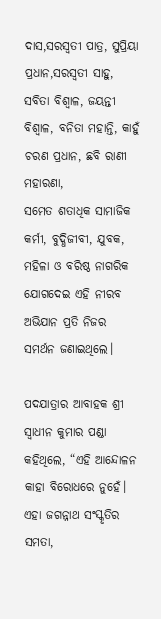ଦାସ,ସରସ୍ୱତୀ ପାତ୍ର, ସୁପ୍ରିୟା ପ୍ରଧାନ,ସରସ୍ୱତୀ ସାହୁ, ସବିତା ବିଶ୍ୱାଳ, ଜୟନ୍ତୀ ବିଶ୍ୱାଳ, ବନିତା ମହାନ୍ତି, କାହୁଁ ଚରଣ ପ୍ରଧାନ, ଛବି ରାଣୀ ମହାରଣା,
ସମେତ ଶତାଧିକ ସାମାଜିକ କର୍ମୀ, ବୁଦ୍ଧିଜୀବୀ, ଯୁବକ, ମହିଳା ଓ ବରିଷ୍ଠ ନାଗରିକ ଯୋଗଦେଇ ଏହି ନୀରବ ଅଭିଯାନ ପ୍ରତି ନିଜର ସମର୍ଥନ ଜଣାଇଥିଲେ।

ପଦଯାତ୍ରାର ଆବାହକ ଶ୍ରୀ ସ୍ୱାଧୀନ କୁମାର ପଣ୍ଡା କହିଥିଲେ, “ଏହି ଆନ୍ଦୋଳନ କାହା ବିରୋଧରେ ନୁହେଁ। ଏହା ଜଗନ୍ନାଥ ସଂସ୍କୃତିର ସମତା,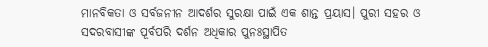ମାନବିକତା ଓ ସର୍ବଜନୀନ ଆଦର୍ଶର ସୁରକ୍ଷା ପାଇଁ ଏକ ଶାନ୍ତ ପ୍ରୟାସ। ପୁରୀ ସହର ଓ ସଦରବାସୀଙ୍କ ପୂର୍ବପରି ଦର୍ଶନ ଅଧିକାର ପୁନଃସ୍ଥାପିତ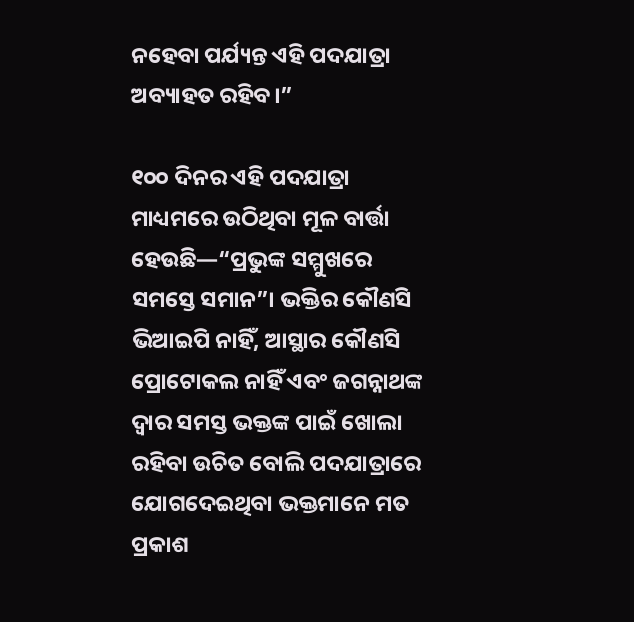ନହେବା ପର୍ଯ୍ୟନ୍ତ ଏହି ପଦଯାତ୍ରା ଅବ୍ୟାହତ ରହିବ।”

୧୦୦ ଦିନର ଏହି ପଦଯାତ୍ରା ମାଧ୍ୟମରେ ଉଠିଥିବା ମୂଳ ବାର୍ତ୍ତା ହେଉଛି—“ପ୍ରଭୁଙ୍କ ସମ୍ମୁଖରେ ସମସ୍ତେ ସମାନ”। ଭକ୍ତିର କୌଣସି ଭିଆଇପି ନାହିଁ, ଆସ୍ଥାର କୌଣସି ପ୍ରୋଟୋକଲ ନାହିଁ ଏବଂ ଜଗନ୍ନାଥଙ୍କ ଦ୍ୱାର ସମସ୍ତ ଭକ୍ତଙ୍କ ପାଇଁ ଖୋଲା ରହିବା ଉଚିତ ବୋଲି ପଦଯାତ୍ରାରେ ଯୋଗଦେଇଥିବା ଭକ୍ତମାନେ ମତ ପ୍ରକାଶ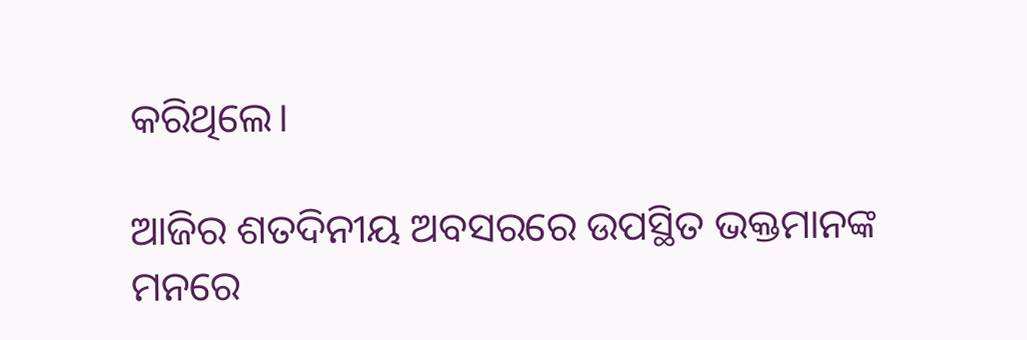କରିଥିଲେ।

ଆଜିର ଶତଦିନୀୟ ଅବସରରେ ଉପସ୍ଥିତ ଭକ୍ତମାନଙ୍କ ମନରେ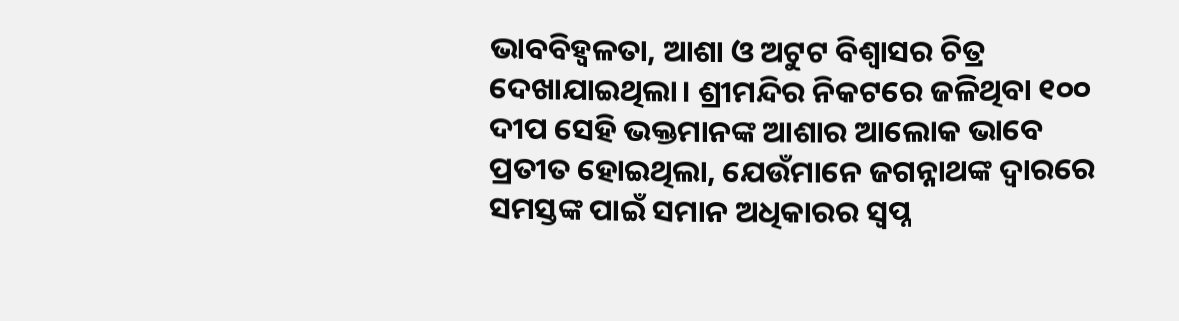ଭାବବିହ୍ୱଳତା, ଆଶା ଓ ଅଟୁଟ ବିଶ୍ୱାସର ଚିତ୍ର ଦେଖାଯାଇଥିଲା। ଶ୍ରୀମନ୍ଦିର ନିକଟରେ ଜଳିଥିବା ୧୦୦ ଦୀପ ସେହି ଭକ୍ତମାନଙ୍କ ଆଶାର ଆଲୋକ ଭାବେ ପ୍ରତୀତ ହୋଇଥିଲା, ଯେଉଁମାନେ ଜଗନ୍ନାଥଙ୍କ ଦ୍ୱାରରେ ସମସ୍ତଙ୍କ ପାଇଁ ସମାନ ଅଧିକାରର ସ୍ୱପ୍ନ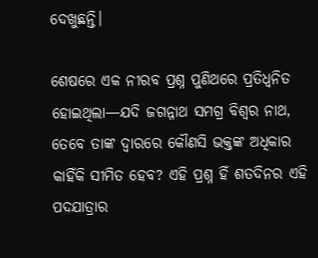ଦେଖୁଛନ୍ତି।

ଶେଷରେ ଏକ ନୀରବ ପ୍ରଶ୍ନ ପୁଣିଥରେ ପ୍ରତିଧ୍ୱନିତ ହୋଇଥିଲା—ଯଦି ଜଗନ୍ନାଥ ସମଗ୍ର ବିଶ୍ୱର ନାଥ, ତେବେ ତାଙ୍କ ଦ୍ୱାରରେ କୌଣସି ଭକ୍ତଙ୍କ ଅଧିକାର କାହିଁକି ସୀମିତ ହେବ? ଏହି ପ୍ରଶ୍ନ ହିଁ ଶତଦିନର ଏହି ପଦଯାତ୍ରାର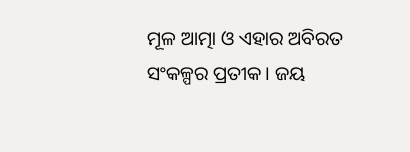ମୂଳ ଆତ୍ମା ଓ ଏହାର ଅବିରତ ସଂକଳ୍ପର ପ୍ରତୀକ। ଜୟ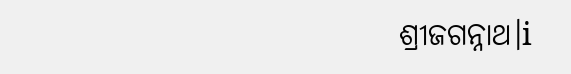ଶ୍ରୀଜଗନ୍ନାଥ।i